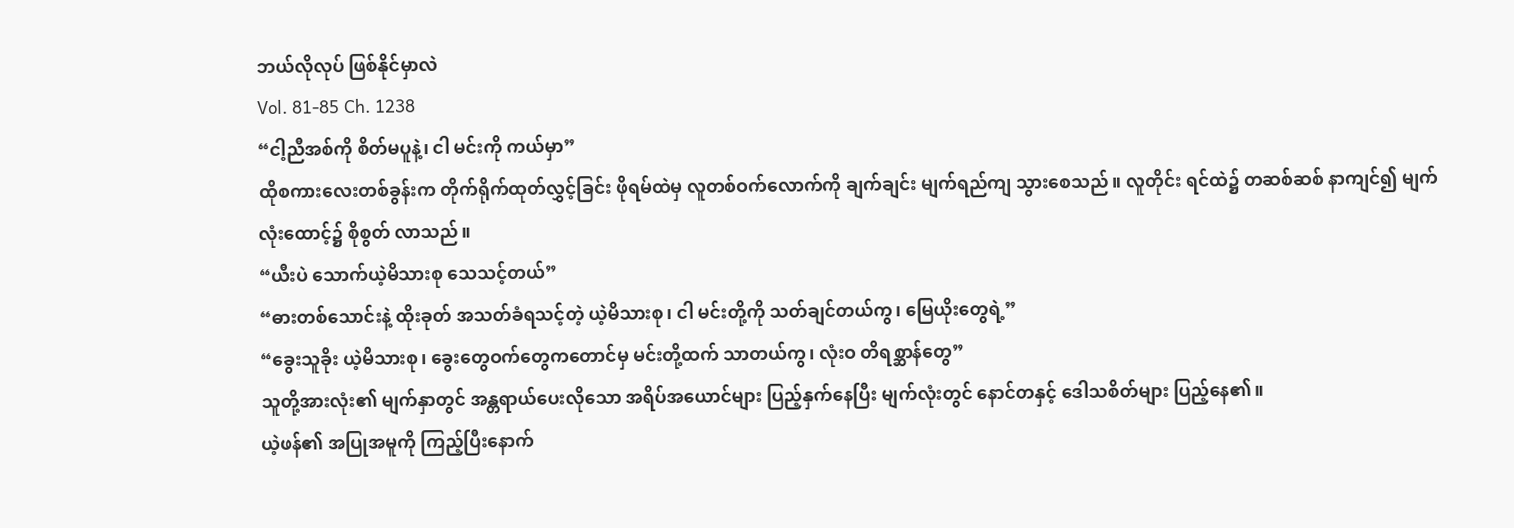ဘယ်လိုလုပ် ဖြစ်နိုင်မှာလဲ
Vol. 81-85 Ch. 1238
“ငါ့ညီအစ်ကို စိတ်မပူနဲ့၊ ငါ မင်းကို ကယ်မှာ”
ထိုစကားလေးတစ်ခွန်းက တိုက်ရိုက်ထုတ်လွှင့်ခြင်း ဖိုရမ်ထဲမှ လူတစ်ဝက်လောက်ကို ချက်ချင်း မျက်ရည်ကျ သွားစေသည်။ လူတိုင်း ရင်ထဲ၌ တဆစ်ဆစ် နာကျင်၍ မျက်လုံးထောင့်၌ စိုစွတ် လာသည်။
“ယီးပဲ သောက်ယဲ့မိသားစု သေသင့်တယ်”
“ဓားတစ်သောင်းနဲ့ ထိုးခုတ် အသတ်ခံရသင့်တဲ့ ယဲ့မိသားစု၊ ငါ မင်းတို့ကို သတ်ချင်တယ်ကွ၊ မြေယိုးတွေရဲ့”
“ခွေးသူခိုး ယဲ့မိသားစု၊ ခွေးတွေဝက်တွေကတောင်မှ မင်းတို့ထက် သာတယ်ကွ၊ လုံးဝ တိရစ္ဆာန်တွေ”
သူတို့အားလုံး၏ မျက်နှာတွင် အန္တရာယ်ပေးလိုသော အရိပ်အယောင်များ ပြည့်နှက်နေပြီး မျက်လုံးတွင် နောင်တနှင့် ဒေါသစိတ်များ ပြည့်နေ၏။
ယဲ့ဖန်၏ အပြုအမူကို ကြည့်ပြီးနောက်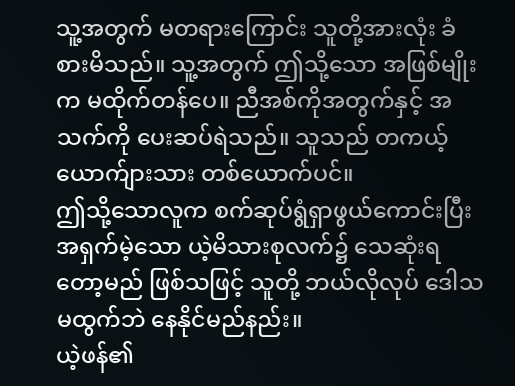သူ့အတွက် မတရားကြောင်း သူတို့အားလုံး ခံစားမိသည်။ သူ့အတွက် ဤသို့သော အဖြစ်မျိုးက မထိုက်တန်ပေ။ ညီအစ်ကိုအတွက်နှင့် အသက်ကို ပေးဆပ်ရဲသည်။ သူသည် တကယ့် ယောက်ျားသား တစ်ယောက်ပင်။
ဤသို့သောလူက စက်ဆုပ်ရွံရှာဖွယ်ကောင်းပြီး အရှက်မဲ့သော ယဲ့မိသားစုလက်၌ သေဆုံးရတော့မည် ဖြစ်သဖြင့် သူတို့ ဘယ်လိုလုပ် ဒေါသမထွက်ဘဲ နေနိုင်မည်နည်း။
ယဲ့ဖန်၏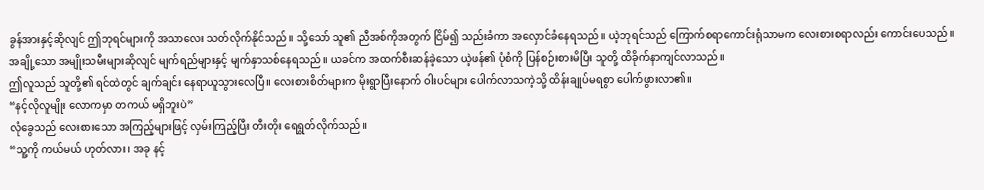ခွန်အားနှင့်ဆိုလျင် ဤဘုရင်များကို အသာလေး သတ်လိုက်နိုင်သည်။ သို့သော် သူ၏ ညီအစ်ကိုအတွက် ငြိမ်၍ သည်းခံကာ အလှောင်ခံနေရသည်။ ယဲ့ဘုရင်သည် ကြောက်စရာကောင်းရုံသာမက လေးစားစရာလည်း ကောင်းပေသည်။
အချို့သော အမျိုးသမီးများဆိုလျင် မျက်ရည်များနှင့် မျက်နှာသစ်နေရသည်။ ယခင်က အထက်စီးဆန်ခဲ့သော ယဲ့ဖန်၏ ပုံစံကို ပြန်စဉ်းစားမိပြီး သူတို့ ထိခိုက်နာကျင်လာသည်။
ဤလူသည် သူတို့၏ ရင်ထဲတွင် ချက်ချင်း နေရာယူသွားလေပြီ။ လေးစားစိတ်များက မိုးရွာပြီးနောက် ဝါးပင်များ ပေါက်လာသကဲ့သို့ ထိန်းချုပ်မရစွာ ပေါက်ဖွားလာ၏။
“နင့်လိုလူမျိုး လောကမှာ တကယ် မရှိဘူးပဲ”
လုံခွေသည် လေးစားသော အကြည့်များဖြင့် လှမ်းကြည့်ပြီး တီးတိုး ရေရွတ်လိုက်သည်။
“သူ့ကို ကယ်မယ် ဟုတ်လား၊ အခု နင့်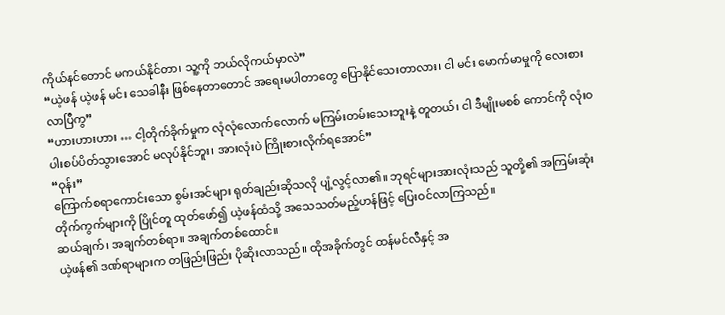ကိုယ်နင်တောင် မကယ်နိုင်တာ၊ သူ့ကို ဘယ်လိုကယ်မှာလဲ”
“ယဲ့ဖန် ယဲ့ဖန် မင်း သေခါနီး ဖြစ်နေတာတောင် အရေးမပါတာတွေ ပြောနိုင်သေးတာလား၊ ငါ မင်း မောက်မာမှုကို လေးစားလာပြီကွ”
“ဟားဟားဟား … ငါ့တိုက်ခိုက်မှုက လုံလုံလောက်လောက် မကြမ်းတမ်းသေးဘူးနဲ့ တူတယ်၊ ငါ ဒီမျိုးမစစ် ကောင်ကို လုံးဝ ပါးစပ်ပိတ်သွားအောင် မလုပ်နိုင်ဘူး၊ အားလုံးပဲ ကြိုးစားလိုက်ရအောင်”
“ဝုန်း”
ကြောက်စရာကောင်းသော စွမ်းအင်များ ရုတ်ချည်းဆိုသလို ပျံ့လွင့်လာ၏။ ဘုရင်များအားလုံးသည် သူတို့၏ အကြမ်းဆုံး တိုက်ကွက်များကို ပြိုင်တူ ထုတ်ဖော်၍ ယဲ့ဖန်ထံသို့ အသေသတ်မည့်ဟန်ဖြင့် ပြေးဝင်လာကြသည်။
ဆယ်ချက်၊ အချက်တစ်ရာ။ အချက်တစ်ထောင်။
ယဲ့ဖန်၏ ဒဏ်ရာများက တဖြည်းဖြည်း ပိုဆိုးလာသည်။ ထိုအခိုက်တွင် ထန်မင်လီနှင့် အ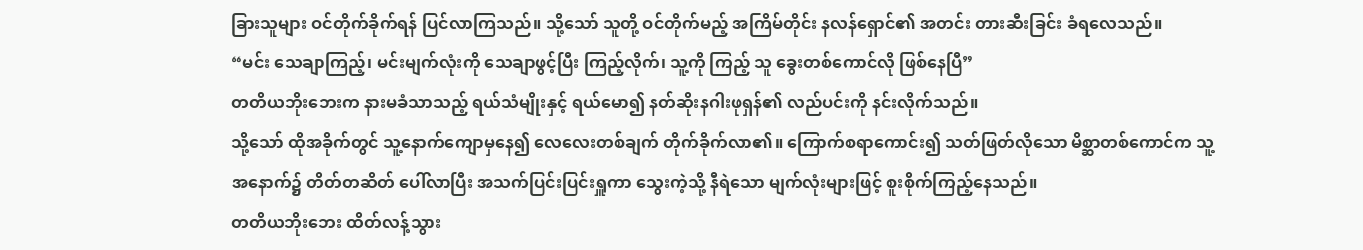ခြားသူများ ဝင်တိုက်ခိုက်ရန် ပြင်လာကြသည်။ သို့သော် သူတို့ ဝင်တိုက်မည့် အကြိမ်တိုင်း နလန်ရှောင်၏ အတင်း တားဆီးခြင်း ခံရလေသည်။
“မင်း သေချာကြည့်၊ မင်းမျက်လုံးကို သေချာဖွင့်ပြီး ကြည့်လိုက်၊ သူ့ကို ကြည့် သူ ခွေးတစ်ကောင်လို ဖြစ်နေပြီ”
တတိယဘိုးဘေးက နားမခံသာသည့် ရယ်သံမျိုးနှင့် ရယ်မော၍ နတ်ဆိုးနဂါးဖုရှန်၏ လည်ပင်းကို နင်းလိုက်သည်။
သို့သော် ထိုအခိုက်တွင် သူ့နောက်ကျောမှနေ၍ လေလေးတစ်ချက် တိုက်ခိုက်လာ၏။ ကြောက်စရာကောင်း၍ သတ်ဖြတ်လိုသော မိစ္ဆာတစ်ကောင်က သူ့အနောက်၌ တိတ်တဆိတ် ပေါ်လာပြီး အသက်ပြင်းပြင်းရှူကာ သွေးကဲ့သို့ နီရဲသော မျက်လုံးများဖြင့် စူးစိုက်ကြည့်နေသည်။
တတိယဘိုးဘေး ထိတ်လန့်သွား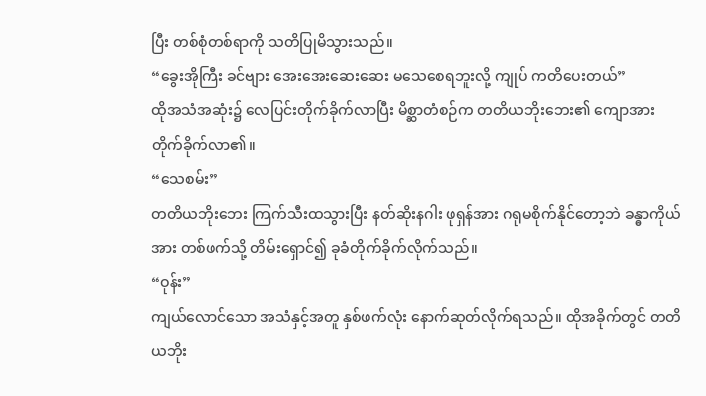ပြီး တစ်စုံတစ်ရာကို သတိပြုမိသွားသည်။
“ခွေးအိုကြီး ခင်ဗျား အေးအေးဆေးဆေး မသေစေရဘူးလို့ ကျုပ် ကတိပေးတယ်”
ထိုအသံအဆုံး၌ လေပြင်းတိုက်ခိုက်လာပြီး မိစ္ဆာတံစဉ်က တတိယဘိုးဘေး၏ ကျောအား တိုက်ခိုက်လာ၏။
“သေစမ်း”
တတိယဘိုးဘေး ကြက်သီးထသွားပြီး နတ်ဆိုးနဂါး ဖုရှန်အား ဂရုမစိုက်နိုင်တော့ဘဲ ခန္ဓာကိုယ်အား တစ်ဖက်သို့ တိမ်းရှောင်၍ ခုခံတိုက်ခိုက်လိုက်သည်။
“ဝုန်း”
ကျယ်လောင်သော အသံနှင့်အတူ နှစ်ဖက်လုံး နောက်ဆုတ်လိုက်ရသည်။ ထိုအခိုက်တွင် တတိယဘိုး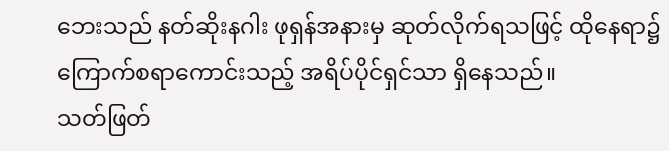ဘေးသည် နတ်ဆိုးနဂါး ဖုရှန်အနားမှ ဆုတ်လိုက်ရသဖြင့် ထိုနေရာ၌ ကြောက်စရာကောင်းသည့် အရိပ်ပိုင်ရှင်သာ ရှိနေသည်။
သတ်ဖြတ်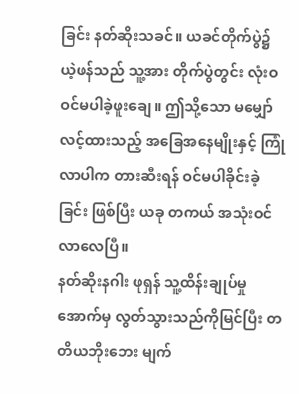ခြင်း နတ်ဆိုးသခင်။ ယခင်တိုက်ပွဲ၌ ယဲ့ဖန်သည် သူ့အား တိုက်ပွဲတွင်း လုံးဝ ဝင်မပါခဲ့ဖူးချေ။ ဤသို့သော မမျှော်လင့်ထားသည့် အခြေအနေမျိုးနှင့် ကြုံလာပါက တားဆီးရန် ဝင်မပါခိုင်းခဲ့ခြင်း ဖြစ်ပြီး ယခု တကယ် အသုံးဝင်လာလေပြီ။
နတ်ဆိုးနဂါး ဖုရှန် သူ့ထိန်းချုပ်မှုအောက်မှ လွတ်သွားသည်ကိုမြင်ပြီး တတိယဘိုးဘေး မျက်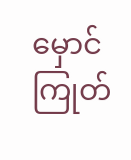မှောင်ကြုတ်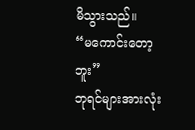မိသွားသည်။
“မကောင်းတော့ဘူး”
ဘုရင်များအားလုံး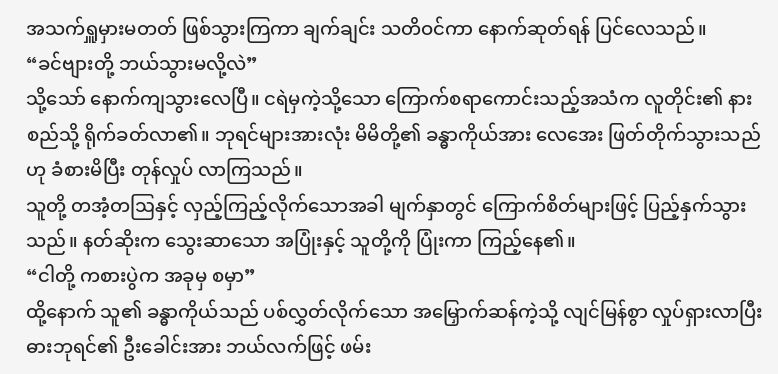အသက်ရှူမှားမတတ် ဖြစ်သွားကြကာ ချက်ချင်း သတိဝင်ကာ နောက်ဆုတ်ရန် ပြင်လေသည်။
“ခင်ဗျားတို့ ဘယ်သွားမလို့လဲ”
သို့သော် နောက်ကျသွားလေပြီ။ ငရဲမှကဲ့သို့သော ကြောက်စရာကောင်းသည့်အသံက လူတိုင်း၏ နားစည်သို့ ရိုက်ခတ်လာ၏။ ဘုရင်များအားလုံး မိမိတို့၏ ခန္ဓာကိုယ်အား လေအေး ဖြတ်တိုက်သွားသည်ဟု ခံစားမိပြီး တုန်လှုပ် လာကြသည်။
သူတို့ တအံ့တဩနှင့် လှည့်ကြည့်လိုက်သောအခါ မျက်နှာတွင် ကြောက်စိတ်များဖြင့် ပြည့်နှက်သွားသည်။ နတ်ဆိုးက သွေးဆာသော အပြုံးနှင့် သူတို့ကို ပြုံးကာ ကြည့်နေ၏။
“ငါတို့ ကစားပွဲက အခုမှ စမှာ”
ထို့နောက် သူ၏ ခန္ဓာကိုယ်သည် ပစ်လွှတ်လိုက်သော အမြှောက်ဆန်ကဲ့သို့ လျင်မြန်စွာ လှုပ်ရှားလာပြီး ဓားဘုရင်၏ ဦးခေါင်းအား ဘယ်လက်ဖြင့် ဖမ်း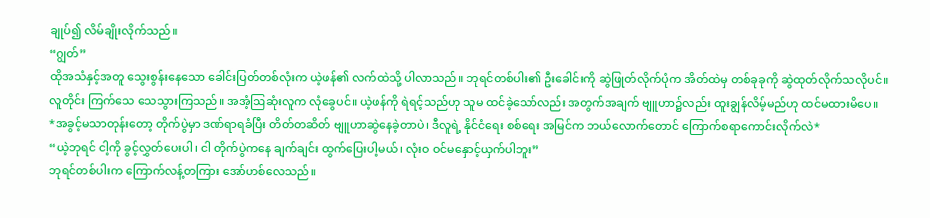ချုပ်၍ လိမ်ချိုးလိုက်သည်။
“ဂျွတ်”
ထိုအသံနှင့်အတူ သွေးစွန်းနေသော ခေါင်းပြတ်တစ်လုံးက ယဲ့ဖန်၏ လက်ထဲသို့ ပါလာသည်။ ဘုရင်တစ်ပါး၏ ဦးခေါင်းကို ဆွဲဖြုတ်လိုက်ပုံက အိတ်ထဲမှ တစ်ခုခုကို ဆွဲထုတ်လိုက်သလိုပင်။
လူတိုင်း ကြက်သေ သေသွားကြသည်။ အအံ့ဩဆုံးလူက လုံခွေပင်။ ယဲ့ဖန်ကို ရဲရင့်သည်ဟု သူမ ထင်ခဲ့သော်လည်း အတွက်အချက် ဗျူဟာ၌လည်း ထူးချွန်လိမ့်မည်ဟု ထင်မထားမိပေ။
*အခွင့်မသာတုန်းတော့ တိုက်ပွဲမှာ ဒဏ်ရာရခံပြီး တိတ်တဆိတ် ဗျူဟာဆွဲနေခဲ့တာပဲ၊ ဒီလူရဲ့ နိုင်ငံရေး စစ်ရေး အမြင်က ဘယ်လောက်တောင် ကြောက်စရာကောင်းလိုက်လဲ*
“ယဲ့ဘုရင် ငါ့ကို ခွင့်လွှတ်ပေးပါ၊ ငါ တိုက်ပွဲကနေ ချက်ချင်း ထွက်ပြေးပါ့မယ်၊ လုံးဝ ဝင်မနှောင့်ယှက်ပါဘူး”
ဘုရင်တစ်ပါးက ကြောက်လန့်တကြား အော်ဟစ်လေသည်။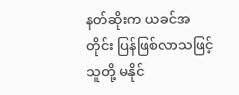နတ်ဆိုးက ယခင်အတိုင်း ပြန်ဖြစ်လာသဖြင့် သူတို့ မနိုင်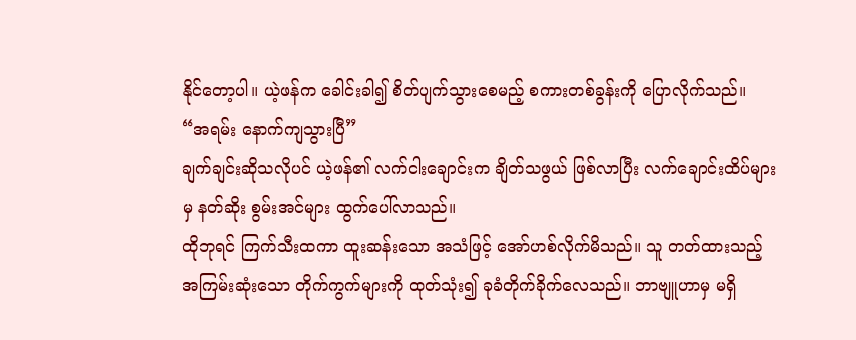နိုင်တော့ပါ။ ယဲ့ဖန်က ခေါင်းခါ၍ စိတ်ပျက်သွားစေမည့် စကားတစ်ခွန်းကို ပြောလိုက်သည်။
“အရမ်း နောက်ကျသွားပြီ”
ချက်ချင်းဆိုသလိုပင် ယဲ့ဖန်၏ လက်ငါးချောင်းက ချိတ်သဖွယ် ဖြစ်လာပြီး လက်ချောင်းထိပ်များမှ နတ်ဆိုး စွမ်းအင်များ ထွက်ပေါ်လာသည်။
ထိုဘုရင် ကြက်သီးထကာ ထူးဆန်းသော အသံဖြင့် အော်ဟစ်လိုက်မိသည်။ သူ တတ်ထားသည့် အကြမ်းဆုံးသော တိုက်ကွက်များကို ထုတ်သုံး၍ ခုခံတိုက်ခိုက်လေသည်။ ဘာဗျူဟာမှ မရှိ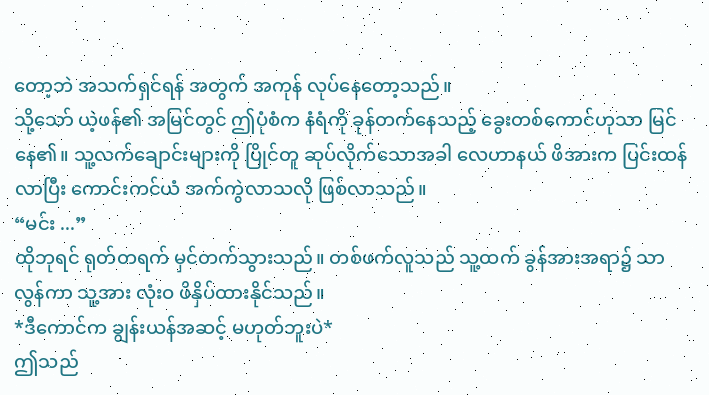တော့ဘဲ အသက်ရှင်ရန် အတွက် အကုန် လုပ်နေတော့သည်။
သို့သော် ယဲ့ဖန်၏ အမြင်တွင် ဤပုံစံက နံရံကို ခုန်တက်နေသည့် ခွေးတစ်ကောင်ဟုသာ မြင်နေ၏။ သူ့လက်ချောင်းများကို ပြိုင်တူ ဆုပ်လိုက်သောအခါ လေဟာနယ် ဖိအားက ပြင်းထန်လာပြီး ကောင်းကင်ယံ အက်ကွဲလာသလို ဖြစ်လာသည်။
“မင်း ...”
ထိုဘုရင် ရုတ်တရက် မှင်တက်သွားသည်။ တစ်ဖက်လူသည် သူ့ထက် ခွန်အားအရာ၌ သာလွန်ကာ သူ့အား လုံးဝ ဖိနှိပ်ထားနိုင်သည်။
*ဒီကောင်က ချွန်းယန်အဆင့် မဟုတ်ဘူးပဲ*
ဤသည်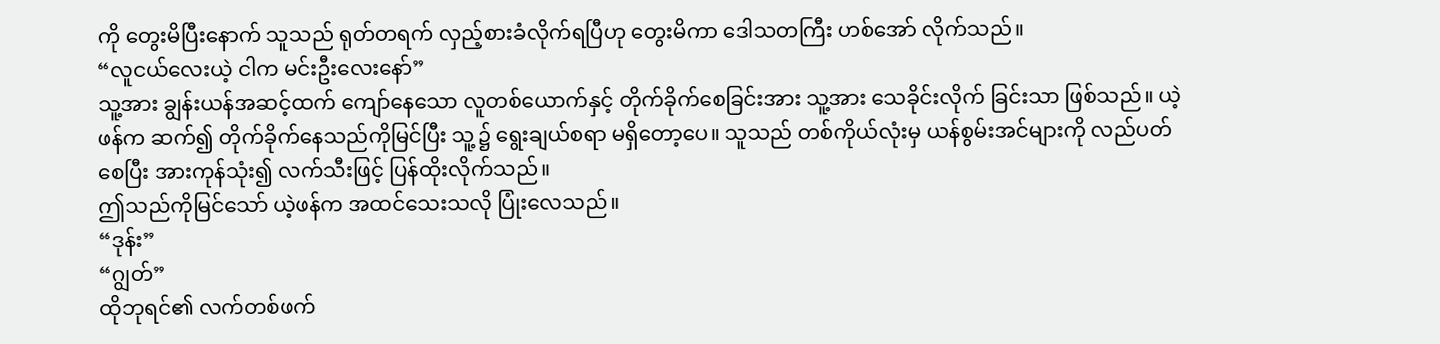ကို တွေးမိပြီးနောက် သူသည် ရုတ်တရက် လှည့်စားခံလိုက်ရပြီဟု တွေးမိကာ ဒေါသတကြီး ဟစ်အော် လိုက်သည်။
“လူငယ်လေးယဲ့ ငါက မင်းဦးလေးနော်”
သူ့အား ချွန်းယန်အဆင့်ထက် ကျော်နေသော လူတစ်ယောက်နှင့် တိုက်ခိုက်စေခြင်းအား သူ့အား သေခိုင်းလိုက် ခြင်းသာ ဖြစ်သည်။ ယဲ့ဖန်က ဆက်၍ တိုက်ခိုက်နေသည်ကိုမြင်ပြီး သူ့၌ ရွေးချယ်စရာ မရှိတော့ပေ။ သူသည် တစ်ကိုယ်လုံးမှ ယန်စွမ်းအင်များကို လည်ပတ်စေပြီး အားကုန်သုံး၍ လက်သီးဖြင့် ပြန်ထိုးလိုက်သည်။
ဤသည်ကိုမြင်သော် ယဲ့ဖန်က အထင်သေးသလို ပြုံးလေသည်။
“ဒုန်း”
“ဂျွတ်”
ထိုဘုရင်၏ လက်တစ်ဖက်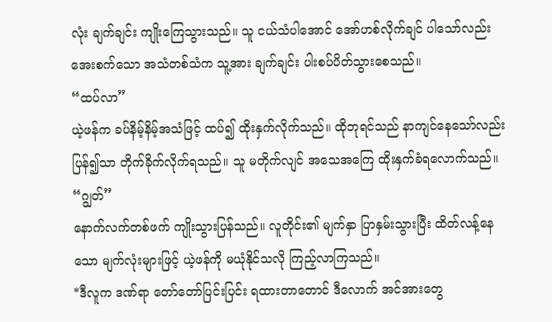လုံး ချက်ချင်း ကျိုးကြေသွားသည်။ သူ ငယ်သံပါအောင် အော်ဟစ်လိုက်ချင် ပါသော်လည်း အေးစက်သော အသံတစ်သံက သူ့အား ချက်ချင်း ပါးစပ်ပိတ်သွားစေသည်။
“ထပ်လာ”
ယဲ့ဖန်က ခပ်နိမ့်နိမ့်အသံဖြင့် ထပ်၍ ထိုးနှက်လိုက်သည်။ ထိုဘုရင်သည် နာကျင်နေသော်လည်း ပြန်၍သာ တိုက်ခိုက်လိုက်ရသည်။ သူ မတိုက်လျင် အသေအကြေ ထိုးနှက်ခံရလောက်သည်။
“ဂျွတ်”
နောက်လက်တစ်ဖက် ကျိုးသွားပြန်သည်။ လူတိုင်း၏ မျက်နှာ ပြာနှမ်းသွားပြီး ထိတ်လန့်နေသော မျက်လုံးများဖြင့် ယဲ့ဖန်ကို မယုံနိုင်သလို ကြည့်လာကြသည်။
*ဒီလူက ဒဏ်ရာ တော်တော်ပြင်းပြင်း ရထားတာတောင် ဒီလောက် အင်အားတွေ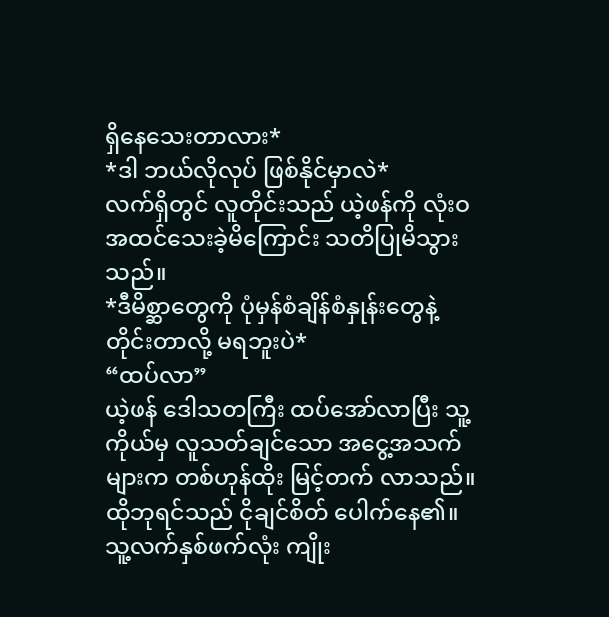ရှိနေသေးတာလား*
*ဒါ ဘယ်လိုလုပ် ဖြစ်နိုင်မှာလဲ*
လက်ရှိတွင် လူတိုင်းသည် ယဲ့ဖန်ကို လုံးဝ အထင်သေးခဲ့မိကြောင်း သတိပြုမိသွားသည်။
*ဒီမိစ္ဆာတွေကို ပုံမှန်စံချိန်စံနှုန်းတွေနဲ့ တိုင်းတာလို့ မရဘူးပဲ*
“ထပ်လာ”
ယဲ့ဖန် ဒေါသတကြီး ထပ်အော်လာပြီး သူ့ကိုယ်မှ လူသတ်ချင်သော အငွေ့အသက်များက တစ်ဟုန်ထိုး မြင့်တက် လာသည်။ ထိုဘုရင်သည် ငိုချင်စိတ် ပေါက်နေ၏။ သူ့လက်နှစ်ဖက်လုံး ကျိုး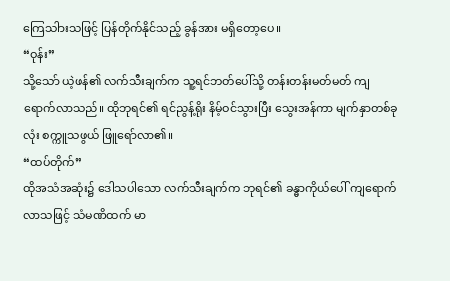ကြေသါားသဖြင့် ပြန်တိုက်နိုင်သည့် ခွန်အား မရှိတော့ပေ။
“ဝုန်း”
သို့သော် ယဲ့ဖန်၏ လက်သီးချက်က သူ့ရင်ဘတ်ပေါ်သို့ တန်းတန်းမတ်မတ် ကျရောက်လာသည်။ ထိုဘုရင်၏ ရင်ညွန့်ရိုး နိမ့်ဝင်သွားပြီး သွေးအန်ကာ မျက်နှာတစ်ခုလုံး စက္ကူသဖွယ် ဖြူရော်လာ၏။
“ထပ်တိုက်”
ထိုအသံအဆုံး၌ ဒေါသပါသော လက်သီးချက်က ဘုရင်၏ ခန္ဓာကိုယ်ပေါ် ကျရောက်လာသဖြင့် သံမဏိထက် မာ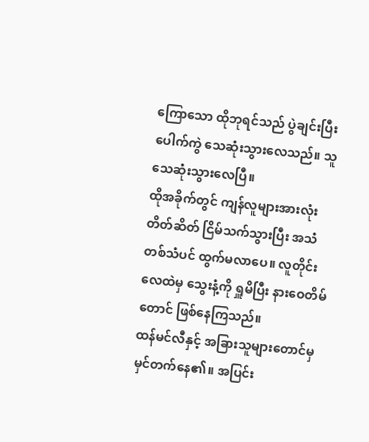ကြောသော ထိုဘုရင်သည် ပွဲချင်းပြီး ပေါက်ကွဲ သေဆုံးသွားလေသည်။ သူ သေဆုံးသွားလေပြီ။
ထိုအခိုက်တွင် ကျန်လူများအားလုံး တိတ်ဆိတ် ငြိမ်သက်သွားပြီး အသံတစ်သံပင် ထွက်မလာပေ။ လူတိုင်း လေထဲမှ သွေးနံ့ကို ရှူမိပြီး နားဝေတိမ်တောင် ဖြစ်နေကြသည်။
ထန်မင်လီနှင့် အခြားသူများတောင်မှ မှင်တက်နေ၏။ အပြင်း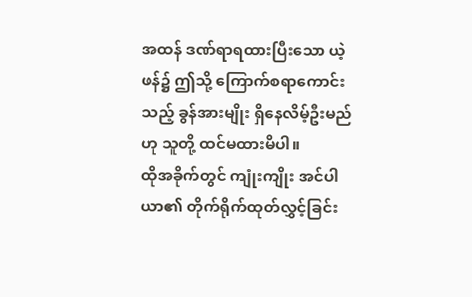အထန် ဒဏ်ရာရထားပြီးသော ယဲ့ဖန်၌ ဤသို့ ကြောက်စရာကောင်းသည့် ခွန်အားမျိုး ရှိနေလိမ့်ဦးမည်ဟု သူတို့ ထင်မထားမိပါ။
ထိုအခိုက်တွင် ကျုံးကျိုး အင်ပါယာ၏ တိုက်ရိုက်ထုတ်လွှင့်ခြင်း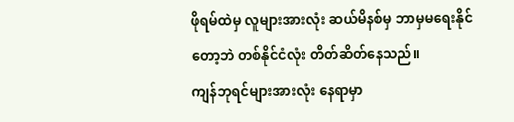ဖိုရမ်ထဲမှ လူများအားလုံး ဆယ်မိနစ်မှ ဘာမှမရေးနိုင်တော့ဘဲ တစ်နိုင်ငံလုံး တိတ်ဆိတ်နေသည်။
ကျန်ဘုရင်များအားလုံး နေရာမှာ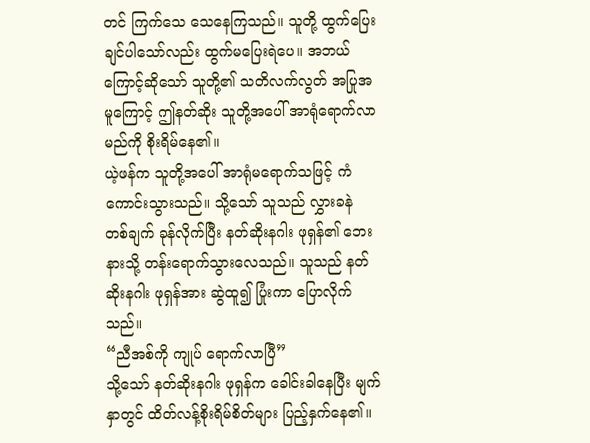တင် ကြက်သေ သေနေကြသည်။ သူတို့ ထွက်ပြေးချင်ပါသော်လည်း ထွက်မပြေးရဲပေ။ အဘယ်ကြောင့်ဆိုသော် သူတို့၏ သတိလက်လွတ် အပြုအမူကြောင့် ဤနတ်ဆိုး သူတို့အပေါ် အာရုံရောက်လာမည်ကို စိုးရိမ်နေ၏။
ယဲ့ဖန်က သူတို့အပေါ် အာရုံမရောက်သဖြင့် ကံကောင်းသွားသည်။ သို့သော် သူသည် လွှားခနဲ တစ်ချက် ခုန်လိုက်ပြီး နတ်ဆိုးနဂါး ဖုရှန်၏ ဘေးနားသို့ တန်းရောက်သွားလေသည်။ သူသည် နတ်ဆိုးနဂါး ဖုရှန်အား ဆွဲထူ၍ ပြုံးကာ ပြောလိုက်သည်။
“ညီအစ်ကို ကျုပ် ရောက်လာပြီ”
သို့သော် နတ်ဆိုးနဂါး ဖုရှန်က ခေါင်းခါနေပြီး မျက်နှာတွင် ထိတ်လန့်စိုးရိမ်စိတ်များ ပြည့်နှက်နေ၏။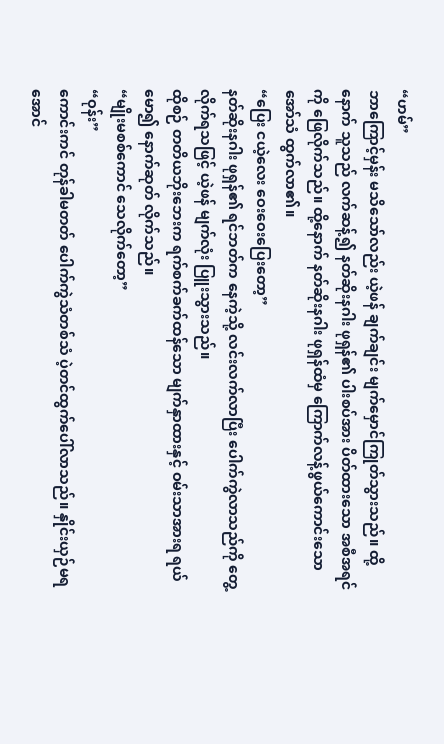“ဟမ်”
ဘာကြောင့်မှန်း မသိသော်လည်း ယဲ့ဖန် ချက်ချင်း မျက်မှောင်ကြုတ်သွားသည်။ ထို့နောက် သူသည် လက်ဆန့်၍ နတ်ဆိုးနဂါး ဖုရှန်၏ ပါးစပ်အား ပိတ်ထားသော အစီအရင်ကို ဖြေလိုက်သည်။ ထို့နောက် နတ်ဆိုးနဂါး ဖုရှန်ထံမှ ကြောက်လန့်ဖွယ်ကောင်းသော အော်သံ ထွက်လာ၏။
“ပြေး ငယဲ့လေး ဝေးဝေးပြေးတော့”
နတ်ဆိုးနဂါး ဖုရှန်၏ ရင်ဘတ်က နေကဲ့သို့ လင်းလက်လာပြီး ပေါက်ကွဲလာသည်ကို တွေ့လိုက်ရသဖြင့် ယဲ့ဖန် မျက်လုံး ပြူးသွားသည်။
ထိုစဉ် တတိယဘိုးဘေးက ရက်စက်ခက်ထန်သော မျက်နှာထားနှင့် ဝမ်းသာအားရ ရယ်မော၍ နောက်ဆုတ် လိုက်သည်။
“မျိုးမစစ်ကောင် သေလိုက်တော့”
“ဝုန်း”
ကောင်းကင် တုန်ခါမတတ် ပေါက်ကွဲသံတစ်သံ ပဲ့တင်ထွက်ပေါ်လာသည်။ နှိုင်းယှဉ်မရအောင်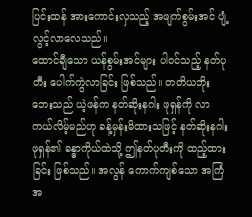ပြင်းထန် အားကောင်းလှသည့် အဖျက်စွမ်းအင် ပျံ့လွင့်လာလေသည်။
ထောင်ချီသော ယန်စွမ်းအင်များ ပါဝင်သည့် နတ်ပုတီး ပေါက်ကွဲလာခြင်း ဖြစ်သည်။ တတိယဘိုးဘေးသည် ယဲ့ဖန်က နတ်ဆိုးနဂါး ဖုရှန်ကို လာကယ်လိမ့်မည်ဟု ခန့်မှန်းမိထားသဖြင့် နတ်ဆိုးနဂါး ဖုရှန်၏ ခန္ဓာကိုယ်ထဲသို့ ဤနတ်ပုတီးကို ထည့်ထားခြင်း ဖြစ်သည်။ အလွန် ကောက်ကျစ်သော အကြံအ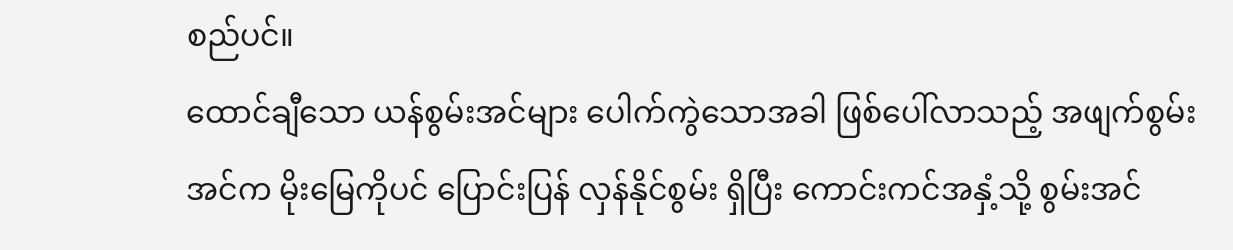စည်ပင်။
ထောင်ချီသော ယန်စွမ်းအင်များ ပေါက်ကွဲသောအခါ ဖြစ်ပေါ်လာသည့် အဖျက်စွမ်းအင်က မိုးမြေကိုပင် ပြောင်းပြန် လှန်နိုင်စွမ်း ရှိပြီး ကောင်းကင်အနှံ့သို့ စွမ်းအင်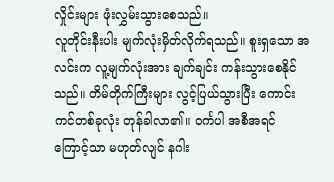လှိုင်းများ ဖုံးလွှမ်းသွားစေသည်။
လူတိုင်းနီးပါး မျက်လုံးမှိတ်လိုက်ရသည်။ စူးရှသော အလင်းက လူ့မျက်လုံးအား ချက်ချင်း ကန်းသွားစေနိုင်သည်။ တိမ်တိုက်ကြီးများ လွင့်ပြယ်သွားပြီး ကောင်းကင်တစ်ခုလုံး တုန်ခါလာ၏။ ဝင်္ကပါ အစီအရင်ကြောင့်သာ မဟုတ်လျင် နဂါး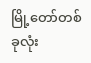မြို့တော်တစ်ခုလုံး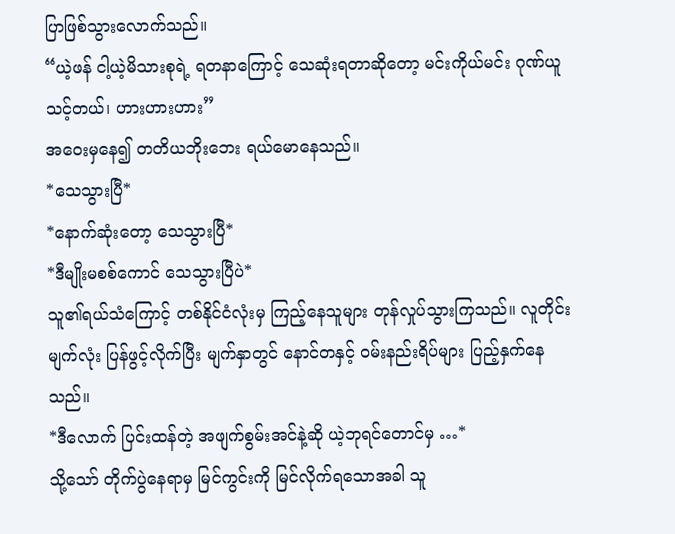ပြာဖြစ်သွားလောက်သည်။
“ယဲ့ဖန် ငါ့ယဲ့မိသားစုရဲ့ ရတနာကြောင့် သေဆုံးရတာဆိုတော့ မင်းကိုယ်မင်း ဂုဏ်ယူသင့်တယ်၊ ဟားဟားဟား”
အဝေးမှနေ၍ တတိယဘိုးဘေး ရယ်မောနေသည်။
*သေသွားပြီ*
*နောက်ဆုံးတော့ သေသွားပြီ*
*ဒီမျိုးမစစ်ကောင် သေသွားပြီပဲ*
သူ၏ရယ်သံကြောင့် တစ်နိုင်ငံလုံးမှ ကြည့်နေသူများ တုန်လှုပ်သွားကြသည်။ လူတိုင်း မျက်လုံး ပြန်ဖွင့်လိုက်ပြီး မျက်နှာတွင် နောင်တနှင့် ဝမ်းနည်းရိပ်များ ပြည့်နှက်နေသည်။
*ဒီလောက် ပြင်းထန်တဲ့ အဖျက်စွမ်းအင်နဲ့ဆို ယဲ့ဘုရင်တောင်မှ …*
သို့သော် တိုက်ပွဲနေရာမှ မြင်ကွင်းကို မြင်လိုက်ရသောအခါ သူ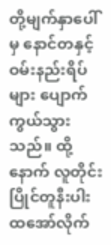တို့မျက်နှာပေါ်မှ နောင်တနှင့် ဝမ်းနည်းရိပ်များ ပျောက်ကွယ်သွားသည်။ ထို့နောက် လူတိုင်း ပြိုင်တူနီးပါး ထအော်လိုက်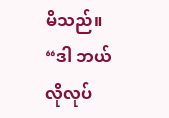မိသည်။
“ဒါ ဘယ်လိုလုပ်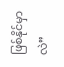ဖြစ်နိုင်မှာလဲ”